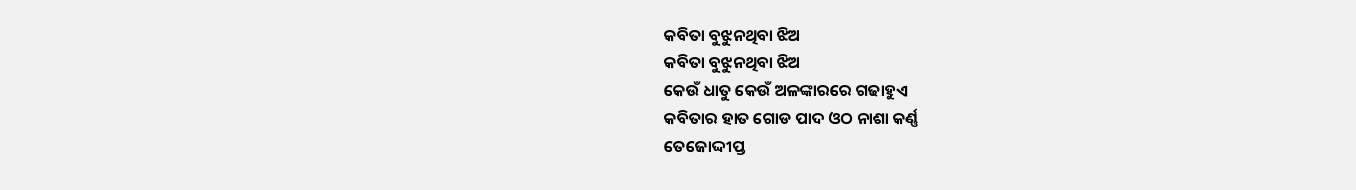କବିତା ବୁଝୁନଥିବା ଝିଅ
କବିତା ବୁଝୁନଥିବା ଝିଅ
କେଉଁ ଧାତୁ କେଉଁ ଅଳଙ୍କାରରେ ଗଢାହୁଏ
କବିତାର ହାତ ଗୋଡ ପାଦ ଓଠ ନାଶା କର୍ଣ୍ଣ
ତେଜୋଦ୍ଦୀପ୍ତ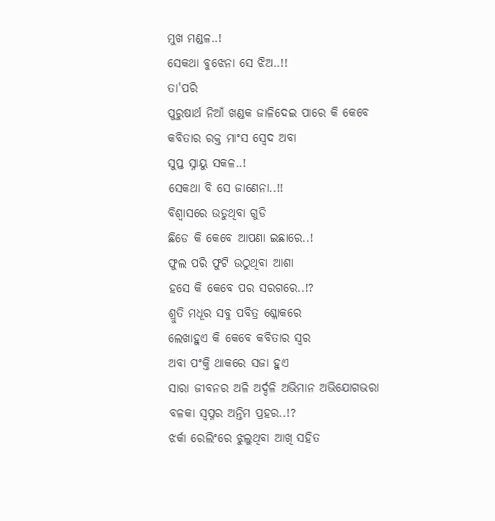ମୁଖ ମଣ୍ଡଳ..!
ସେକଥା ବୁଝେନା ସେ ଝିଅ..!!
ତା'ପରି
ପୁରୁଷାର୍ଥ ନିଆଁ ଖଣ୍ଡକ ଜାଳିଦେଇ ପାରେ କି କେବେ
କବିତାର ରକ୍ତ ମାଂସ ସ୍ୱେଦ ଅବା
ସୁପ୍ତ ସ୍ନାୟୁ ସକଳ..!
ସେକଥା ବି ସେ ଜାଣେନା..!!
ବିଶ୍ୱାସରେ ଉଡୁଥିବା ଗୁଡି
ଛିଡେ କି କେବେ ଆପଣା ଇଛାରେ..!
ଫୁଲ ପରି ଫୁଟି ଉଠୁଥିବା ଆଶା
ହସେ କି କେବେ ପର ସରଗରେ..!?
ଶ୍ରୁତି ମଧୂର ସବୁ ପବିତ୍ର ଶ୍ଳୋକରେ
ଲେଖାହୁଏ କି କେବେ କବିତାର ସ୍ୱର
ଅବା ପଂକ୍ତି ଥାକରେ ସଜା ହୁଏ
ସାରା ଜୀବନର ଅଳି ଅର୍ଦ୍ଦଳି ଅଭିମାନ ଅଭିଯୋଗଭରା
ବଳକା ସ୍ୱପ୍ନର ଅନ୍ତିମ ପ୍ରହର..!?
ଝର୍କା ରେଲିଂରେ ଝୁଲୁଥିବା ଆଖି ସହିତ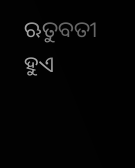ଋତୁବତୀ ହୁଏ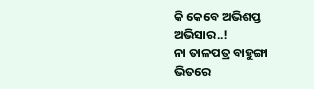କି କେବେ ଅଭିଶପ୍ତ ଅଭିସାର..!
ନା ତାଳପତ୍ର ବାହୁଙ୍ଗା ଭିତରେ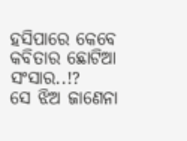ହସିପାରେ କେବେ
କବିତାର ଛୋଟିଆ ସଂସାର..!?
ସେ ଝିଅ ଜାଣେନା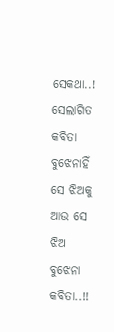ସେକଥା..!
ସେଲାଗିତ
କବିତା ବୁଝେନାହିଁ ସେ ଝିଅକୁ
ଆଉ ସେ ଝିଅ ବୁଝେନା କବିତା..!!